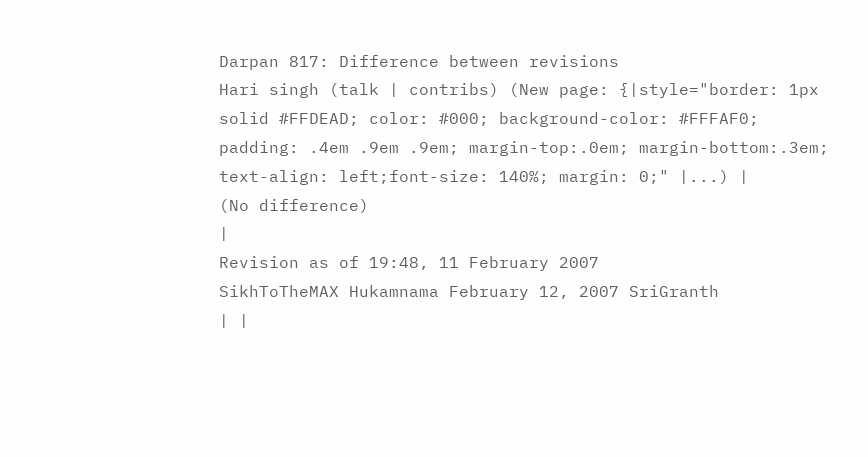Darpan 817: Difference between revisions
Hari singh (talk | contribs) (New page: {|style="border: 1px solid #FFDEAD; color: #000; background-color: #FFFAF0; padding: .4em .9em .9em; margin-top:.0em; margin-bottom:.3em; text-align: left;font-size: 140%; margin: 0;" |...) |
(No difference)
|
Revision as of 19:48, 11 February 2007
SikhToTheMAX Hukamnama February 12, 2007 SriGranth
| |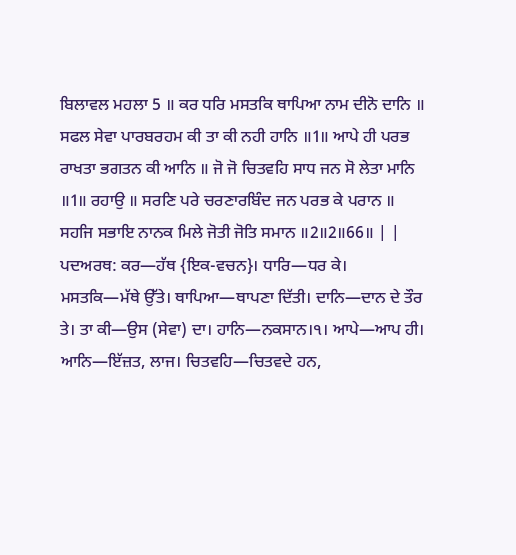ਬਿਲਾਵਲ ਮਹਲਾ 5 ॥ ਕਰ ਧਰਿ ਮਸਤਕਿ ਥਾਪਿਆ ਨਾਮ ਦੀਨੋ ਦਾਨਿ ॥ ਸਫਲ ਸੇਵਾ ਪਾਰਬਰਹਮ ਕੀ ਤਾ ਕੀ ਨਹੀ ਹਾਨਿ ॥1॥ ਆਪੇ ਹੀ ਪਰਭ ਰਾਖਤਾ ਭਗਤਨ ਕੀ ਆਨਿ ॥ ਜੋ ਜੋ ਚਿਤਵਹਿ ਸਾਧ ਜਨ ਸੋ ਲੇਤਾ ਮਾਨਿ ॥1॥ ਰਹਾਉ ॥ ਸਰਣਿ ਪਰੇ ਚਰਣਾਰਬਿੰਦ ਜਨ ਪਰਭ ਕੇ ਪਰਾਨ ॥ ਸਹਜਿ ਸਭਾਇ ਨਾਨਕ ਮਿਲੇ ਜੋਤੀ ਜੋਤਿ ਸਮਾਨ ॥2॥2॥66॥ | |
ਪਦਅਰਥ: ਕਰ—ਹੱਥ {ਇਕ-ਵਚਨ}। ਧਾਰਿ—ਧਰ ਕੇ। ਮਸਤਕਿ—ਮੱਥੇ ਉੱਤੇ। ਥਾਪਿਆ—ਥਾਪਣਾ ਦਿੱਤੀ। ਦਾਨਿ—ਦਾਨ ਦੇ ਤੌਰ ਤੇ। ਤਾ ਕੀ—ਉਸ (ਸੇਵਾ) ਦਾ। ਹਾਨਿ—ਨਕਸਾਨ।੧। ਆਪੇ—ਆਪ ਹੀ। ਆਨਿ—ਇੱਜ਼ਤ, ਲਾਜ। ਚਿਤਵਹਿ—ਚਿਤਵਦੇ ਹਨ,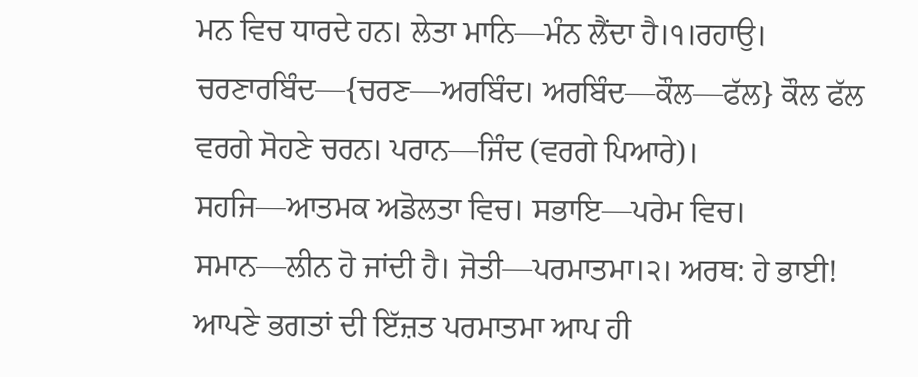ਮਨ ਵਿਚ ਧਾਰਦੇ ਹਨ। ਲੇਤਾ ਮਾਨਿ—ਮੰਨ ਲੈਂਦਾ ਹੈ।੧।ਰਹਾਉ। ਚਰਣਾਰਬਿੰਦ—{ਚਰਣ—ਅਰਬਿੰਦ। ਅਰਬਿੰਦ—ਕੌਲ—ਫੱਲ} ਕੌਲ ਫੱਲ ਵਰਗੇ ਸੋਹਣੇ ਚਰਨ। ਪਰਾਨ—ਜਿੰਦ (ਵਰਗੇ ਪਿਆਰੇ)। ਸਹਜਿ—ਆਤਮਕ ਅਡੋਲਤਾ ਵਿਚ। ਸਭਾਇ—ਪਰੇਮ ਵਿਚ। ਸਮਾਨ—ਲੀਨ ਹੋ ਜਾਂਦੀ ਹੈ। ਜੋਤੀ—ਪਰਮਾਤਮਾ।੨। ਅਰਥ: ਹੇ ਭਾਈ! ਆਪਣੇ ਭਗਤਾਂ ਦੀ ਇੱਜ਼ਤ ਪਰਮਾਤਮਾ ਆਪ ਹੀ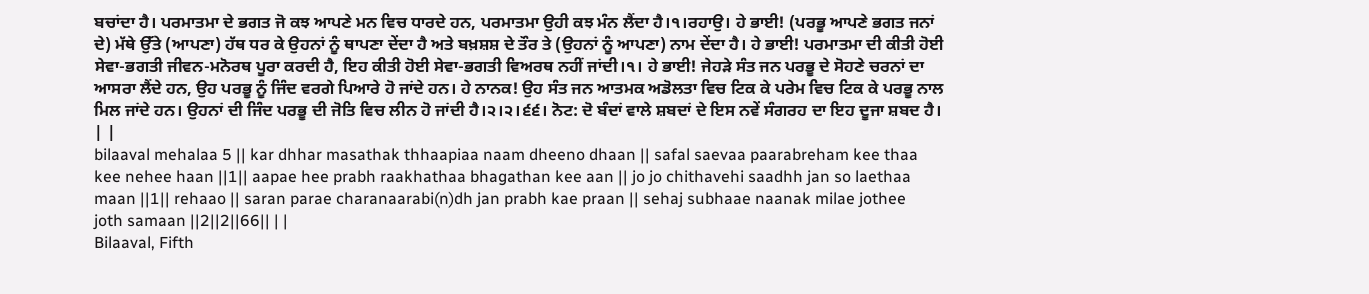ਬਚਾਂਦਾ ਹੈ। ਪਰਮਾਤਮਾ ਦੇ ਭਗਤ ਜੋ ਕਝ ਆਪਣੇ ਮਨ ਵਿਚ ਧਾਰਦੇ ਹਨ, ਪਰਮਾਤਮਾ ਉਹੀ ਕਝ ਮੰਨ ਲੈਂਦਾ ਹੈ।੧।ਰਹਾਉ। ਹੇ ਭਾਈ! (ਪਰਭੂ ਆਪਣੇ ਭਗਤ ਜਨਾਂ ਦੇ) ਮੱਥੇ ਉੱਤੇ (ਆਪਣਾ) ਹੱਥ ਧਰ ਕੇ ਉਹਨਾਂ ਨੂੰ ਥਾਪਣਾ ਦੇਂਦਾ ਹੈ ਅਤੇ ਬਖ਼ਸ਼ਸ਼ ਦੇ ਤੌਰ ਤੇ (ਉਹਨਾਂ ਨੂੰ ਆਪਣਾ) ਨਾਮ ਦੇਂਦਾ ਹੈ। ਹੇ ਭਾਈ! ਪਰਮਾਤਮਾ ਦੀ ਕੀਤੀ ਹੋਈ ਸੇਵਾ-ਭਗਤੀ ਜੀਵਨ-ਮਨੋਰਥ ਪੂਰਾ ਕਰਦੀ ਹੈ, ਇਹ ਕੀਤੀ ਹੋਈ ਸੇਵਾ-ਭਗਤੀ ਵਿਅਰਥ ਨਹੀਂ ਜਾਂਦੀ।੧। ਹੇ ਭਾਈ! ਜੇਹੜੇ ਸੰਤ ਜਨ ਪਰਭੂ ਦੇ ਸੋਹਣੇ ਚਰਨਾਂ ਦਾ ਆਸਰਾ ਲੈਂਦੇ ਹਨ, ਉਹ ਪਰਭੂ ਨੂੰ ਜਿੰਦ ਵਰਗੇ ਪਿਆਰੇ ਹੋ ਜਾਂਦੇ ਹਨ। ਹੇ ਨਾਨਕ! ਉਹ ਸੰਤ ਜਨ ਆਤਮਕ ਅਡੋਲਤਾ ਵਿਚ ਟਿਕ ਕੇ ਪਰੇਮ ਵਿਚ ਟਿਕ ਕੇ ਪਰਭੂ ਨਾਲ ਮਿਲ ਜਾਂਦੇ ਹਨ। ਉਹਨਾਂ ਦੀ ਜਿੰਦ ਪਰਭੂ ਦੀ ਜੋਤਿ ਵਿਚ ਲੀਨ ਹੋ ਜਾਂਦੀ ਹੈ।੨।੨।੬੬। ਨੋਟ: ਦੋ ਬੰਦਾਂ ਵਾਲੇ ਸ਼ਬਦਾਂ ਦੇ ਇਸ ਨਵੇਂ ਸੰਗਰਹ ਦਾ ਇਹ ਦੂਜਾ ਸ਼ਬਦ ਹੈ। | |
bilaaval mehalaa 5 || kar dhhar masathak thhaapiaa naam dheeno dhaan || safal saevaa paarabreham kee thaa kee nehee haan ||1|| aapae hee prabh raakhathaa bhagathan kee aan || jo jo chithavehi saadhh jan so laethaa maan ||1|| rehaao || saran parae charanaarabi(n)dh jan prabh kae praan || sehaj subhaae naanak milae jothee joth samaan ||2||2||66|| | |
Bilaaval, Fifth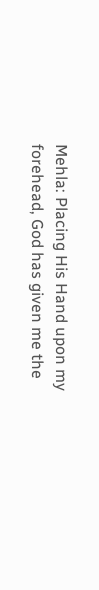Mehla: Placing His Hand upon my forehead, God has given me the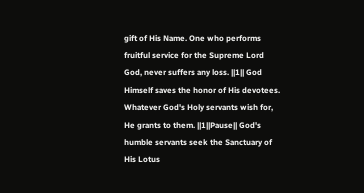gift of His Name. One who performs fruitful service for the Supreme Lord God, never suffers any loss. ||1|| God Himself saves the honor of His devotees. Whatever God's Holy servants wish for, He grants to them. ||1||Pause|| God's humble servants seek the Sanctuary of His Lotus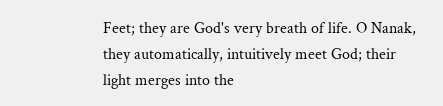Feet; they are God's very breath of life. O Nanak, they automatically, intuitively meet God; their light merges into the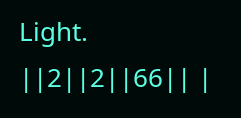Light. ||2||2||66|| |